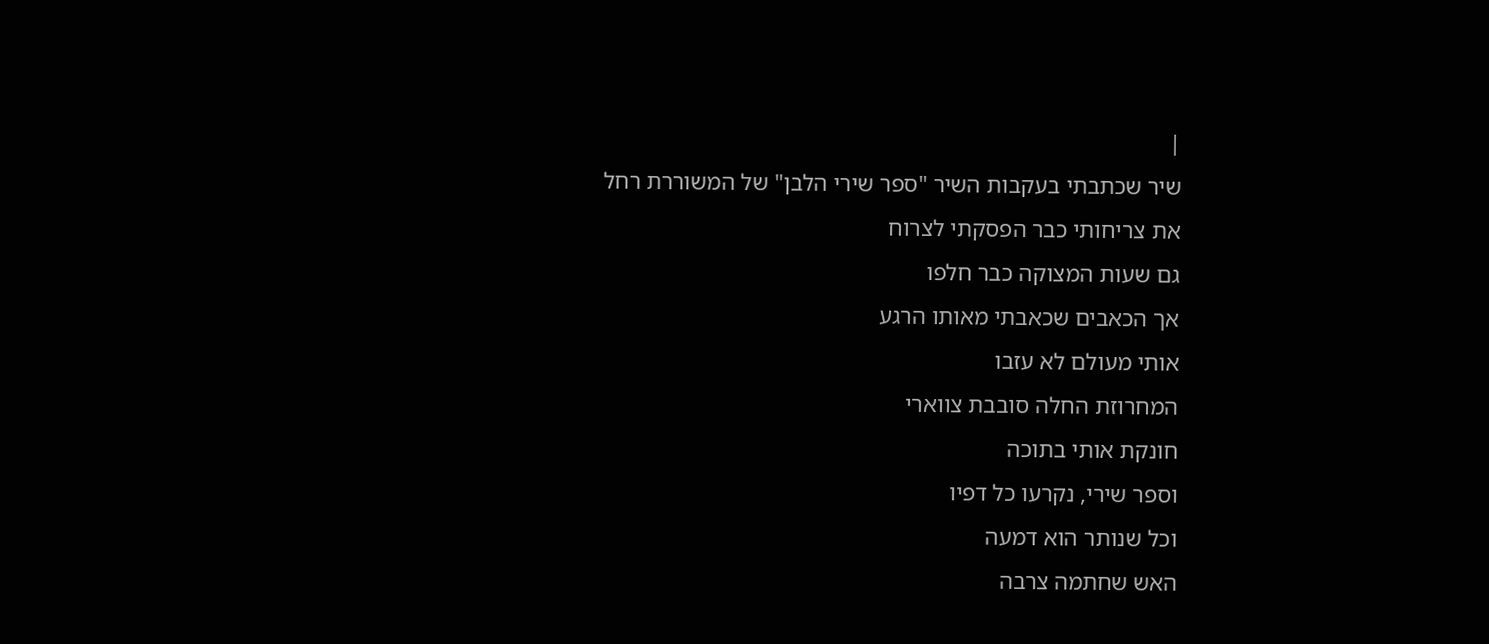|
שיר שכתבתי בעקבות השיר "ספר שירי הלבן" של המשוררת רחל
את צריחותי כבר הפסקתי לצרוח
גם שעות המצוקה כבר חלפו
אך הכאבים שכאבתי מאותו הרגע
אותי מעולם לא עזבו
המחרוזת החלה סובבת צווארי
חונקת אותי בתוכה
וספר שירי, נקרעו כל דפיו
וכל שנותר הוא דמעה
האש שחתמה צרבה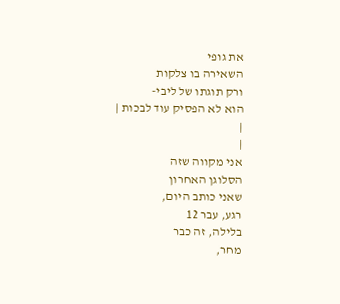את גופי
השאירה בו צלקות
ורק תוגתו של ליבי-
הוא לא הפסיק עוד לבכות |
|
|
אני מקווה שזה
הסלוגן האחרון
שאני כותב היום,
רגע, עבר 12
בלילה, זה כבר
מחר,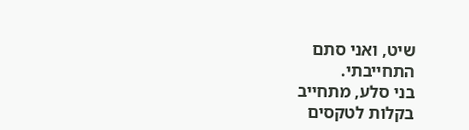שיט, ואני סתם
התחייבתי.
בני סלע, מתחייב
בקלות לטקסים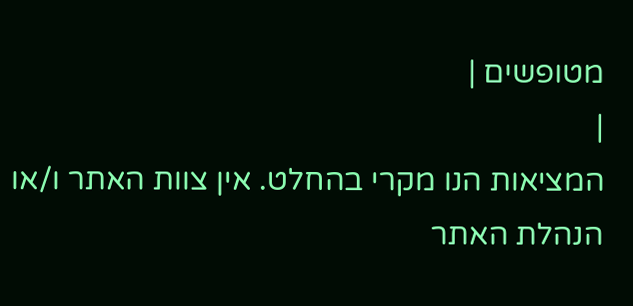מטופשים |
|
המציאות הנו מקרי בהחלט. אין צוות האתר ו/או
הנהלת האתר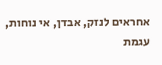אחראים לנזק, אבדן, אי נוחות, עגמת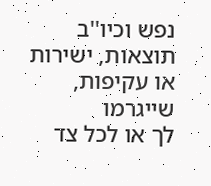נפש וכיו''ב תוצאות, ישירות או עקיפות, שייגרמו
לך או לכל צד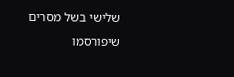שלישי בשל מסרים שיפורסמו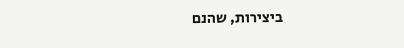ביצירות, שהנם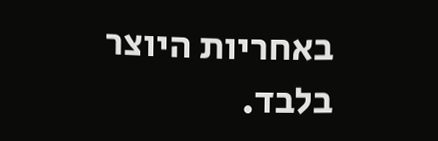באחריות היוצר בלבד.